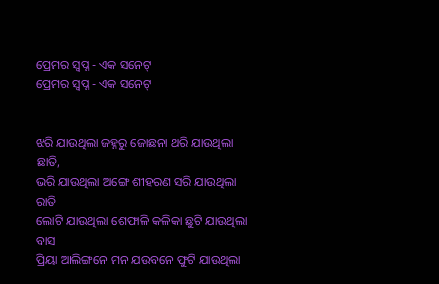ପ୍ରେମର ସ୍ବପ୍ନ - ଏକ ସନେଟ୍
ପ୍ରେମର ସ୍ବପ୍ନ - ଏକ ସନେଟ୍


ଝରି ଯାଉଥିଲା ଜହ୍ନରୁ ଜୋଛନା ଥରି ଯାଉଥିଲା ଛାତି,
ଭରି ଯାଉଥିଲା ଅଙ୍ଗେ ଶୀହରଣ ସରି ଯାଉଥିଲା ରାତି
ଲୋଟି ଯାଉଥିଲା ଶେଫାଳି କଳିକା ଛୁଟି ଯାଉଥିଲା ବାସ
ପ୍ରିୟା ଆଲିଙ୍ଗନେ ମନ ଯଉବନେ ଫୁଟି ଯାଉଥିଲା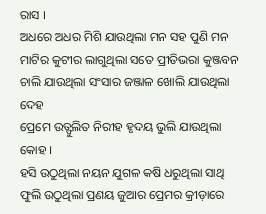ରାସ ।
ଅଧରେ ଅଧର ମିଶି ଯାଉଥିଲା ମନ ସହ ପୁଣି ମନ
ମାଟିର କୁଟୀର ଲାଗୁଥିଲା ସତେ ପ୍ରୀତିଭରା କୁଞ୍ଜବନ
ଚାଲି ଯାଉଥିଲା ସଂସାର ଜଞ୍ଜାଳ ଖୋଲି ଯାଉଥିଲା ଦେହ
ପ୍ରେମେ ଉତ୍ଫୁଲିତ ନିରୀହ ହୃଦୟ ଭୁଲି ଯାଉଥିଲା କୋହ ।
ହସି ଉଠୁଥିଲା ନୟନ ଯୁଗଳ କଷି ଧରୁଥିଲା ସାଥି
ଫୁଲି ଉଠୁଥିଲା ପ୍ରଣୟ ଜୁଆର ପ୍ରେମର କ୍ରୀଡ଼ାରେ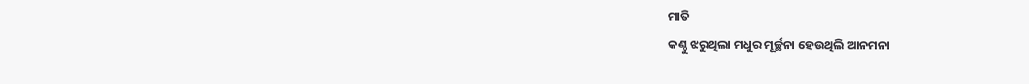ମାତି
କଣ୍ଠୁ ଝରୁଥିଲା ମଧୁର ମୂର୍ଚ୍ଛନା ହେଉଥିଲି ଆନମନା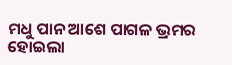ମଧୁ ପାନ ଆଶେ ପାଗଳ ଭ୍ରମର ହୋଇଲା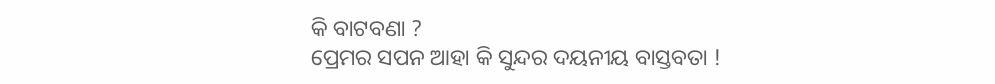କି ବାଟବଣା ?
ପ୍ରେମର ସପନ ଆହା କି ସୁନ୍ଦର ଦୟନୀୟ ବାସ୍ତବତା !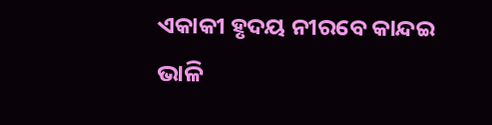ଏକାକୀ ହୃଦୟ ନୀରବେ କାନ୍ଦଇ ଭାଳି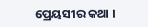ପ୍ରେୟସୀର କଥା ।